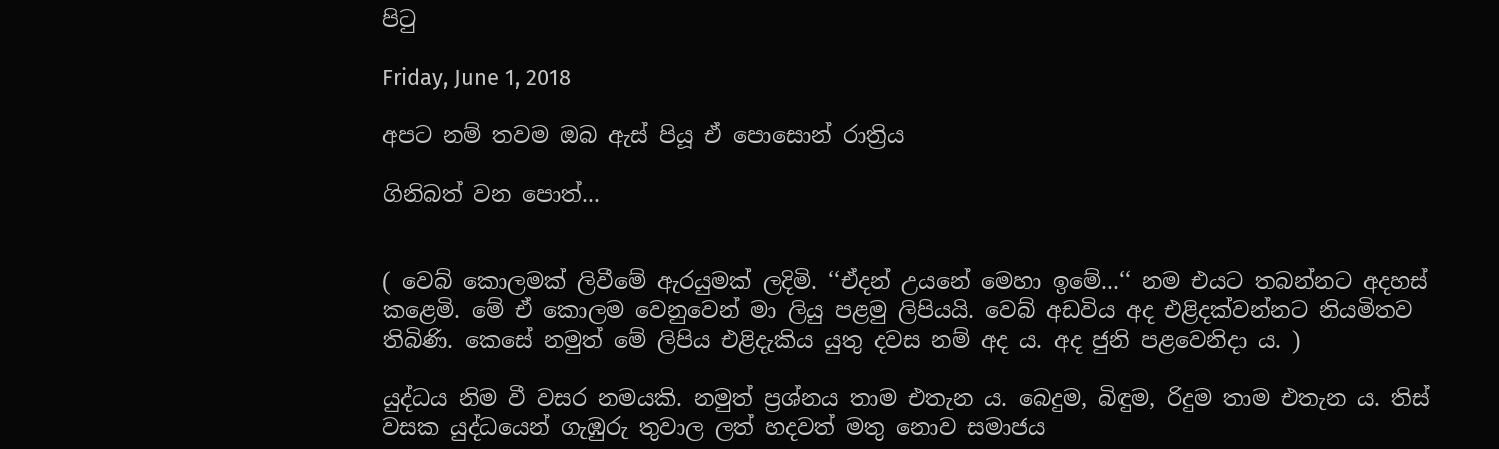පිටු

Friday, June 1, 2018

අපට නම් තවම ඔබ ඇස් පියූ ඒ පොසොන් රාත්‍රිය

ගිනිබත් වන පොත්...


( වෙබ් කොලමක් ලිවීමේ ඇරයුමක් ලදිමි. ‘‘ඒදන් උයනේ මෙහා ඉමේ...‘‘ නම එයට තබන්නට අදහස් කළෙමි. මේ ඒ කොලම වෙනුවෙන් මා ලියු පළමු ලිපියයි. වෙබ් අඩවිය අද එළිදක්වන්නට නියමිතව තිබිණි. කෙසේ නමුත් මේ ලිපිය එළිදැකිය යුතු දවස නම් අද ය. අද ජුනි පළවෙනිදා ය. )

යුද්ධය නිම වී වසර නමයකි. නමුත් ප්‍රශ්නය තාම එතැන ය. බෙදුම, බිඳුම, රිදුම තාම එතැන ය. තිස් වසක යුද්ධයෙන් ගැඹුරු තුවාල ලත් හදවත් මතු නොව සමාජය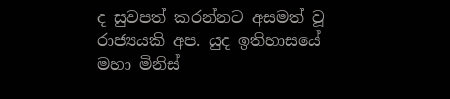ද සුවපත් කරන්නට අසමත් වූ රාජ්‍යයකි අප. යුද ඉතිහාසයේ මහා මිනිස්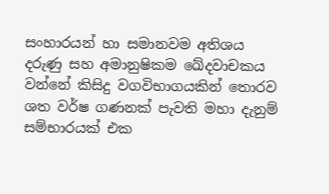සංහාරයන් හා සමානවම අතිශය දරුණු සහ අමානුෂිකම ඛේදවාචකය වන්නේ කිසිදු වගවිභාගයකින් තොරව ශත වර්ෂ ගණනක් පැවති මහා දැනුම් සම්භාරයක් එක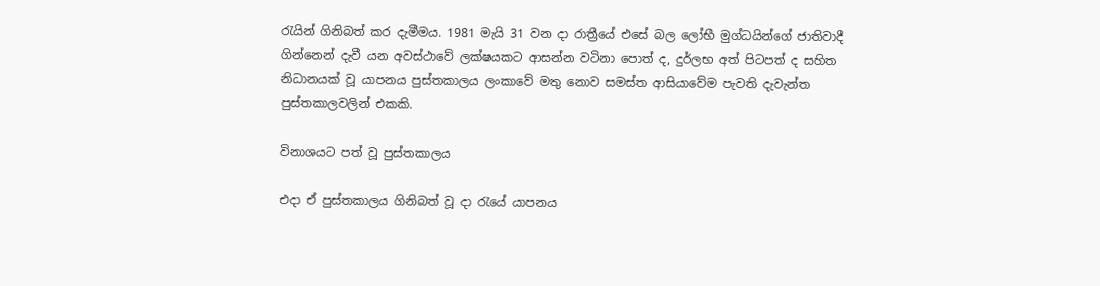රැයින් ගිනිබත් කර දැමීමය. 1981 මැයි 31 වන දා රාත්‍රීයේ එසේ බල ලෝභී මුග්ධයින්ගේ ජාතිවාදී ගින්නෙන් දැවී යන අවස්ථාවේ ලක්ෂයකට ආසන්න වටිනා පොත් ද, දුර්ලභ අත් පිටපත් ද සහිත නිධානයක් වූ යාපනය පුස්තකාලය ලංකාවේ මතු නොව සමස්ත ආසියාවේම පැවති දැවැන්ත පුස්තකාලවලින් එකකි.

විනාශයට පත් වූ පුස්තකාලය

එදා ඒ පුස්තකාලය ගිනිබත් වූ දා රැයේ යාපනය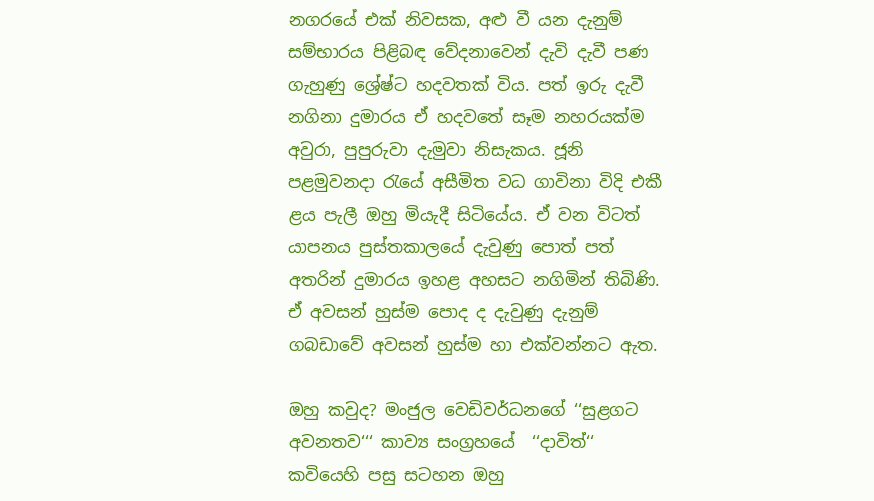නගරයේ එක් නිවසක, අළු වී යන දැනුම් සම්භාරය පිළිබඳ වේදනාවෙන් දැවි දැවී පණ ගැහුණු ශ්‍රේෂ්ට හදවතක් විය. පත් ඉරු දැවී නගිනා දුමාරය ඒ හදවතේ සෑම නහරයක්ම අවුරා, පුපුරුවා දැමුවා නිසැකය. ජූනි පළමුවනදා රැයේ අසීමිත වධ ගාවිනා විදි එකී ළය පැලී ඔහු මියැදී සිටියේය. ඒ වන විටත් යාපනය පුස්තකාලයේ දැවුණු පොත් පත් අතරින් දුමාරය ඉහළ අහසට නගිමින් තිබිණි. ඒ අවසන් හුස්ම පොද ද දැවුණු දැනුම් ගබඩාවේ අවසන් හුස්ම හා එක්වන්නට ඇත.

ඔහු කවුද? මංජුල වෙඩිවර්ධනගේ ‘‘සුළගට අවනතව‘‘‘ කාව්‍ය සංග්‍රහයේ  ‘‘දාවිත්‘‘ කවියෙහි පසු සටහන ඔහු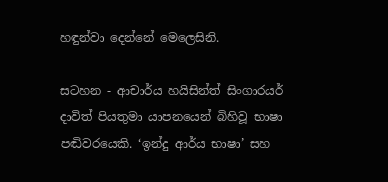හඳුන්වා දෙන්නේ මෙලෙසිනි.

සටහන - ආචාර්ය හයිසින්ත් සිංගාරයර් දාවිත් පියතුමා යාපනයෙන් බිහිවූ භාෂා පඬිවරයෙකි. ‘ඉන්දු ආර්ය භාෂා’ සහ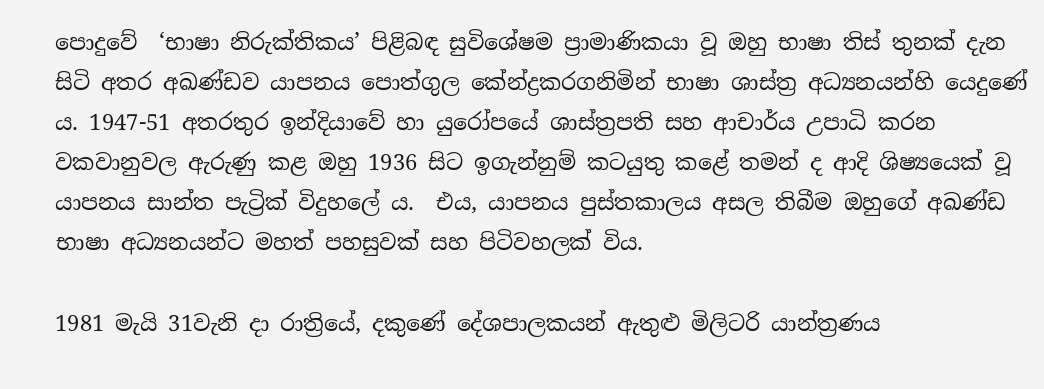පොදුවේ  ‘භාෂා නිරුක්තිකය’ පිළිබඳ සුවිශේෂම ප්‍රාමාණිකයා වූ ඔහු භාෂා තිස් තුනක් දැන සිටි අතර අඛණ්ඩව යාපනය පොත්ගුල කේන්ද්‍රකරගනිමින් භාෂා ශාස්ත්‍ර අධ්‍යනයන්හි යෙදුණේ ය. 1947-51 අතරතුර ඉන්දියාවේ හා යුරෝපයේ ශාස්ත්‍රපති සහ ආචාර්ය උපාධි කරන වකවානුවල ඇරුණු කළ ඔහු 1936 සිට ඉගැන්නුම් කටයුතු කළේ තමන් ද ආදි ශිෂ්‍යයෙක් වූ යාපනය සාන්ත පැට්‍රික් විදුහලේ ය.  එය, යාපනය පුස්තකාලය අසල තිබීම ඔහුගේ අඛණ්ඩ භාෂා අධ්‍යනයන්ට මහත් පහසුවක් සහ පිටිවහලක් විය.

1981 මැයි 31වැනි දා රාත්‍රියේ, දකුණේ දේශපාලකයන් ඇතුළු මිලිටරි යාන්ත්‍රණය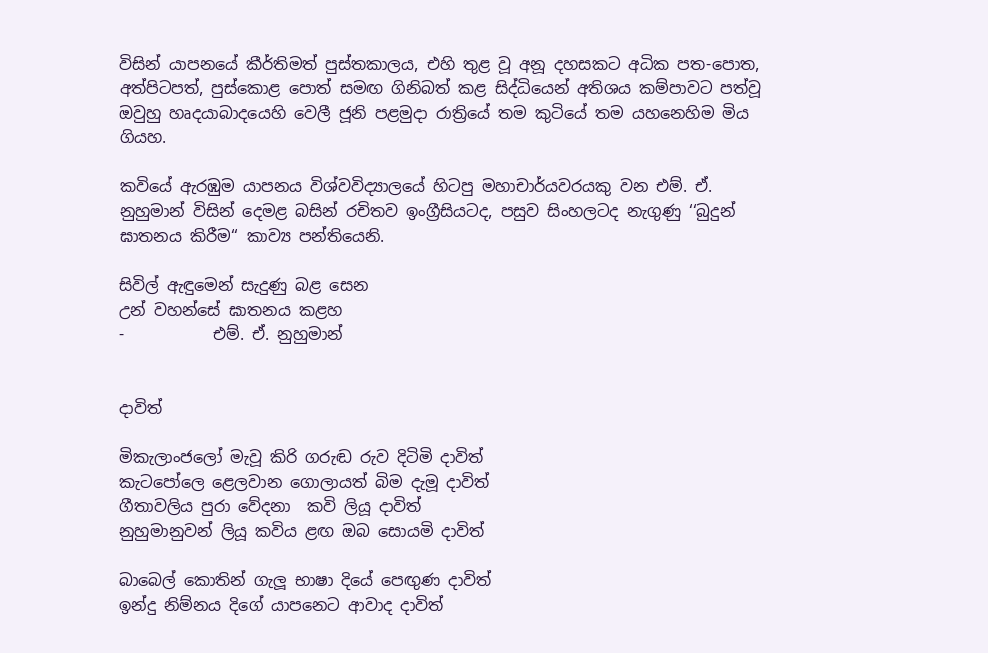විසින් යාපනයේ කීර්තිමත් පුස්තකාලය, එහි තුළ වූ අනූ දහසකට අධික පත-පොත, අත්පිටපත්, පුස්කොළ පොත් සමඟ ගිනිබත් කළ සිද්ධියෙන් අතිශය කම්පාවට පත්වූ ඔවුහු හෘදයාබාදයෙහි වෙලී ජූනි පළමුදා රාත්‍රියේ තම කුටියේ තම යහනෙහිම මිය ගියහ.

කවියේ ඇරඹුම යාපනය විශ්වවිද්‍යාලයේ හිටපු මහාචාර්යවරයකු වන එම්. ඒ. නුහුමාන් විසින් දෙමළ බසින් රචිතව ඉංග්‍රීසියටද, පසුව සිංහලටද නැගුණු ‘‘බුදුන් ඝාතනය කිරීම‘‘ කාව්‍ය පන්තියෙනි.

සිවිල් ඇඳුමෙන් සැදුණු බළ සෙන
උන් වහන්සේ ඝාතනය කළහ
-           එම්. ඒ. නුහුමාන්


දාවිත්

මිකැලාංජලෝ මැවූ කිරි ගරුඬ රුව දිටිමි දාවිත්
කැටපෝලෙ ළෙලවාන ගොලායත් බිම දැමූ දාවිත්
ගීතාවලිය පුරා වේදනා  කවි ලියූ දාවිත්
නුහුමානුවන් ලියූ කවිය ළඟ ඔබ සොයමි දාවිත්

බාබෙල් කොතින් ගැලූ භාෂා දියේ පෙඟුණ දාවිත්
ඉන්දු නිම්නය දිගේ යාපනෙට ආවාද දාවිත්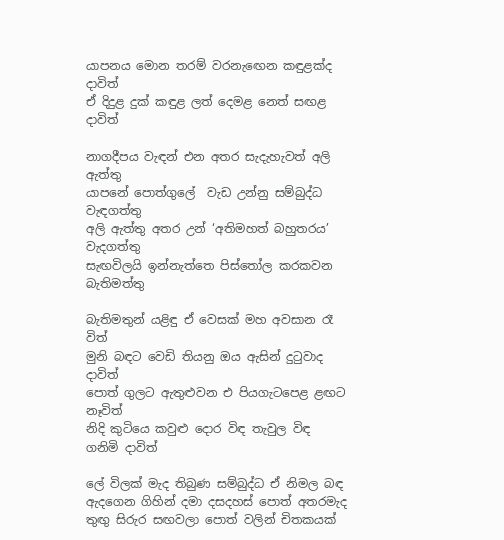යාපනය මොන තරම් වරනැඟෙන කඳුළක්ද දාවිත්
ඒ දිදුළ දුක් කඳුළ ලත් දෙමළ නෙත් සඟළ දාවිත්

නාගදීපය වැඳන් එන අතර සැදැහැවත් අලි ඇත්තු
යාපනේ පොත්ගුලේ  වැඩ උන්නු සම්බුද්ධ වැඳගත්තු
අලි ඇත්තු අතර උන් ‘අතිමහත් බහුතරය’ වැදගත්තු
සැඟවිලයි ඉන්නැත්තෙ පිස්තෝල කරකවන බැතිමත්තු

බැතිමතුන් යළිඳු ඒ වෙසක් මහ අවසාන රෑ විත්
මුනි බඳට වෙඩි තියනු ඔය ඇසින් දුටුවාද දාවිත්
පොත් ගුලට ඇතුළුවන එ පියගැටපෙළ ළඟට නෑවිත්
නිදි කුටියෙ කවුළු දොර විඳ තැවුල විඳ ගනිමි දාවිත්

ලේ විලක් මැද තිබුණ සම්බුද්ධ ඒ නිමල බඳ
ඇදගෙන ගිහින් දමා දසදහස් පොත් අතරමැද
තුඟු සිරුර සඟවලා පොත් වලින් චිතකයක්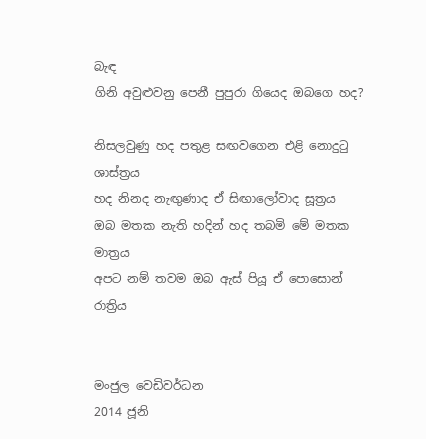බැඳ
ගිනි අවුළුවනු පෙනී පුපුරා ගියෙද ඔබගෙ හද?

නිසලවුණු හද පතුළ සඟවගෙන එළි නොදුටු ශාස්ත්‍රය
හද නිනද නැඟුණාද ඒ සිඟාලෝවාද සූත්‍රය
ඔබ මතක නැති හදින් හද තබමි මේ මතක මාත්‍රය
අපට නම් තවම ඔබ ඇස් පියූ ඒ පොසොන් රාත්‍රිය


මංජුල වෙඩිවර්ධන
2014 ජූනි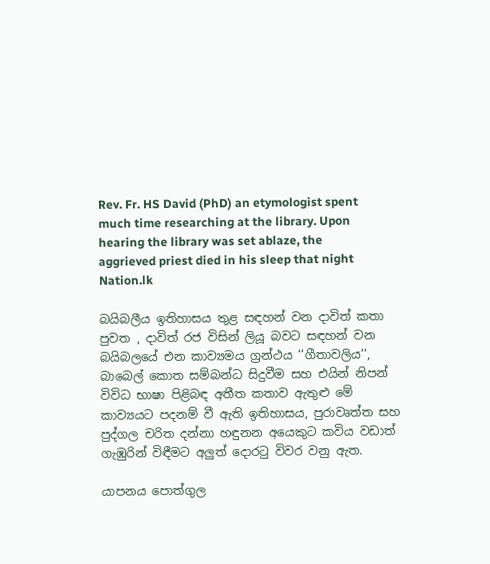Rev. Fr. HS David (PhD) an etymologist spent much time researching at the library. Upon hearing the library was set ablaze, the aggrieved priest died in his sleep that night
Nation.lk

බයිබලීය ඉතිහාසය තුළ සඳහන් වන දාවිත් කතා පුවත , දාවිත් රජ විසින් ලියූ බවට සඳහන් වන බයිබලයේ එන කාව්‍යමය ග්‍රන්ථය ‘‘ගීතාවලිය‘‘, බාබෙල් කොත සම්බන්ධ සිදුවීම සහ එයින් නිපන් විවිධ භාෂා පිළිබඳ අතීත කතාව ඇතුළු මේ කාව්‍යයට පදනම් වී ඇති ඉතිහාසය, පුරාවෘත්ත සහ පුද්ගල චරිත දන්නා හඳුනන අයෙකුට කවිය වඩාත් ගැඹුරින් විඳීමට අලුත් දොරටු විවර වනු ඇත.

යාපනය පොත්ගුල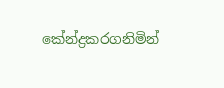කේන්ද්‍රකරගනිමින්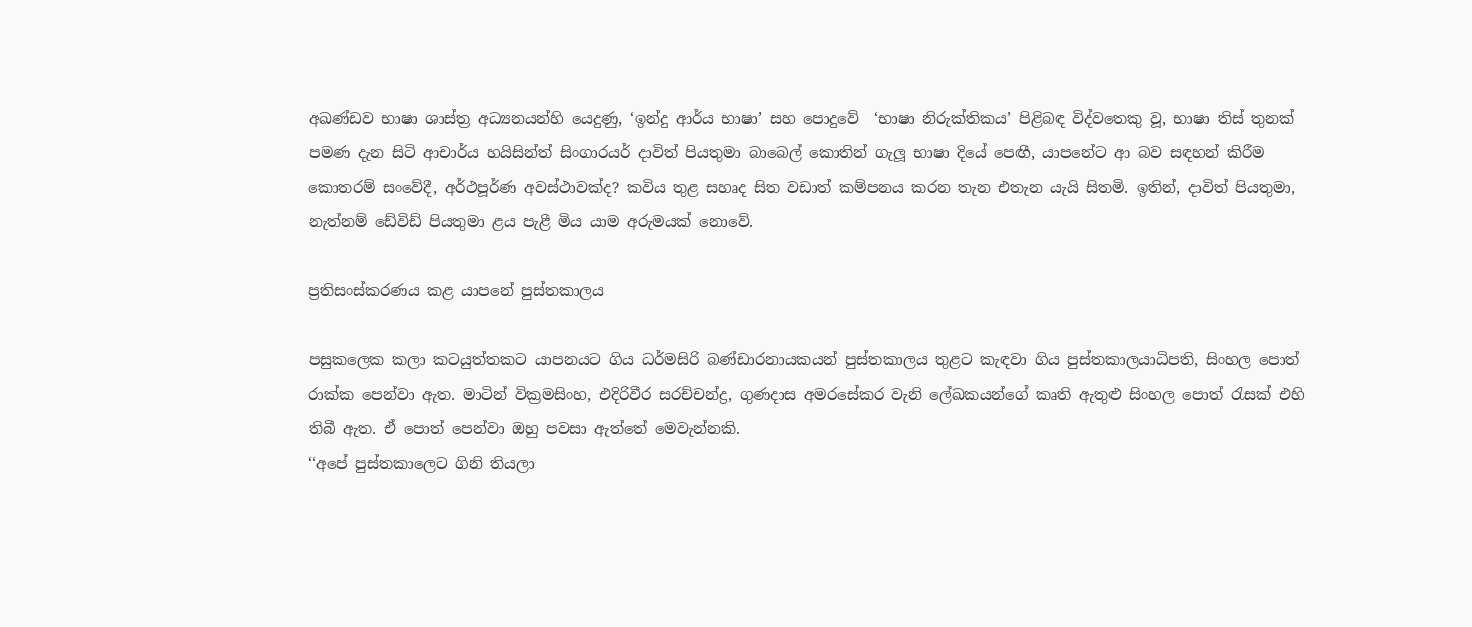අඛණ්ඩව භාෂා ශාස්ත්‍ර අධ්‍යනයන්හි යෙදුණු, ‘ඉන්දු ආර්ය භාෂා’ සහ පොදුවේ  ‘භාෂා නිරුක්තිකය’ පිළිබඳ විද්වතෙකු වූ, භාෂා තිස් තුනක් පමණ දැන සිටි ආචාර්ය හයිසින්ත් සිංගාරයර් දාවිත් පියතුමා බාබෙල් කොතින් ගැලූ භාෂා දියේ පෙඟී, යාපනේට ආ බව සඳහන් කිරීම කොතරම් සංවේදී, අර්ථපූර්ණ අවස්ථාවක්ද? කවිය තුළ සහෘද සිත වඩාත් කම්පනය කරන තැන එතැන යැයි සිතමි. ඉතින්, දාවිත් පියතුමා, නැත්නම් ඩේවිඩ් පියතුමා ළය පැළී මිය යාම අරුමයක් නොවේ.

ප්‍රතිසංස්කරණය කළ යාපනේ පුස්තකාලය

පසුකලෙක කලා කටයුත්තකට යාපනයට ගිය ධර්මසිරි බණ්ඩාරනායකයන් පුස්තකාලය තුළට කැඳවා ගිය පුස්තකාලයාධිපති, සිංහල පොත් රාක්ක පෙන්වා ඇත. මාටින් වික්‍රමසිංහ, එදිරිවීර සරච්චන්ද්‍ර, ගුණදාස අමරසේකර වැනි ලේඛකයන්ගේ කෘති ඇතුළු සිංහල පොත් රැසක් එහි තිබී ඇත. ඒ පොත් පෙන්වා ඔහු පවසා ඇත්තේ මෙවැන්නකි.
‘‘අපේ පුස්තකාලෙට ගිනි තියලා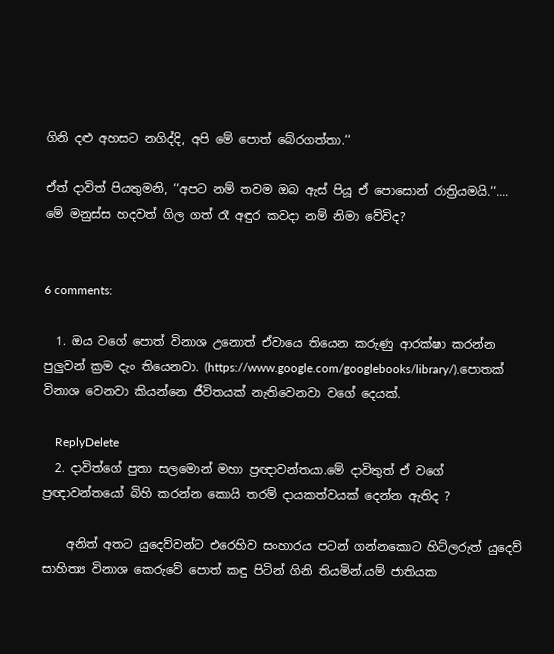ගිනි දළු අහසට නගිද්දි, අපි මේ පොත් බේරගත්තා.‘‘

ඒත් දාවිත් පියතුමනි, ‘‘අපට නම් තවම ඔබ ඇස් පියූ ඒ පොසොන් රාත්‍රියමයි.‘‘.... මේ මනුස්ස හදවත් ගිල ගත් රෑ අඳුර කවදා නම් නිමා වේවිද?


6 comments:

  1. ඔය වගේ පොත් විනාශ උනොත් ඒවායෙ තියෙන කරුණු ආරක්ෂා කරන්න පුලුවන් ක්‍රම දැං තියෙනවා. (https://www.google.com/googlebooks/library/).පොතක් විනාශ වෙනවා කියන්නෙ ජීවිතයක් නැතිවෙනවා වගේ දෙයක්.

    ReplyDelete
  2. දාවිත්ගේ පුතා සලමොන් මහා ප්‍රඥාවන්තයා.මේ දාවිතුත් ඒ වගේ ප්‍රඥාවන්තයෝ බිහි කරන්න කොයි තරම් දායකත්වයක් දෙන්න ඇතිද ?

    අනිත් අතට යුදෙව්වන්ට එරෙහිව සංහාරය පටන් ගන්නකොට හිට්ලරුත් යුදෙව් සාහිත්‍ය විනාශ කෙරුවේ පොත් කඳු පිටින් ගිනි තියමින්.යම් ජාතියක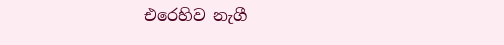එරෙහිව නැගී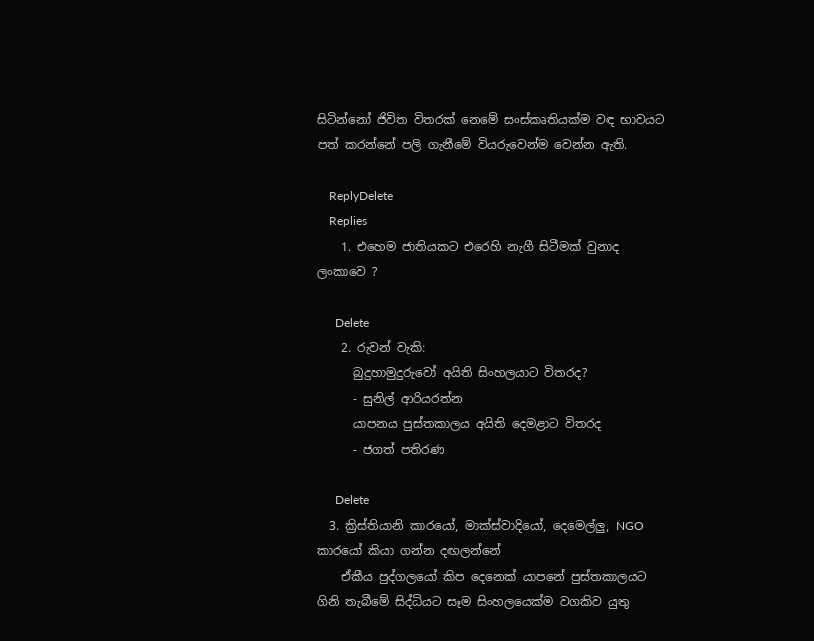සිටින්නෝ ජිවිත විතරක් නෙමේ සංස්කෘතියක්ම වඳ භාවයට පත් කරන්නේ පලි ගැනීමේ වියරුවෙන්ම වෙන්න ඇති.

    ReplyDelete
    Replies
    1. එහෙම ජාතියකට එරෙහි නැගී සිටීමක් වුනාද ලංකාවෙ ?

      Delete
    2. රුවන් වැකි:
      බුදුහාමුදුරුවෝ අයිති සිංහලයාට විතරද?
      - සුනිල් ආරියරත්න
      යාපනය පුස්තකාලය අයිති දෙමළාට විතරද
      - ජගත් පතිරණ

      Delete
  3. ක්‍රිස්තියානි කාරයෝ, මාක්ස්වාදියෝ, දෙමෙල්ලු, NGO කාරයෝ කියා ගන්න දඟලන්නේ
    ඒකීය පුද්ගලයෝ කිප දෙනෙක් යාපනේ පුස්තකාලයට ගිනි තැබීමේ සිද්ධියට සෑම සිංහලයෙක්ම වගකිව යුතු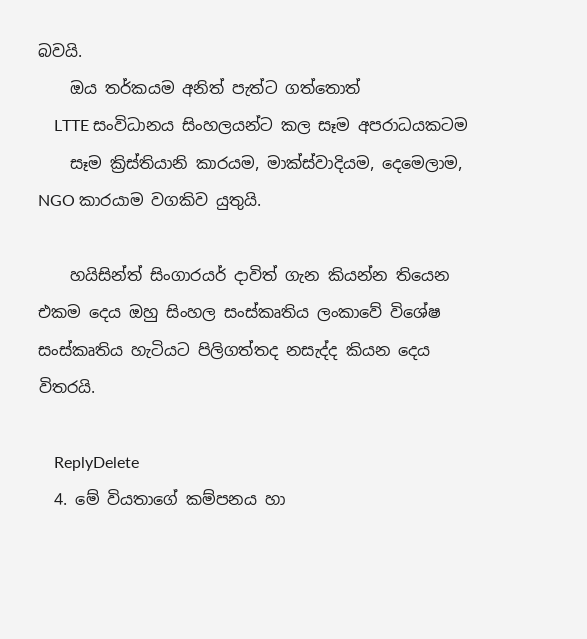බවයි.
    ඔය තර්කයම අනිත් පැත්ට ගත්තොත්
    LTTE සංවිධානය සිංහලයන්ට කල සෑම අපරාධයකටම
    සෑම ක්‍රිස්තියානි කාරයම, මාක්ස්වාදියම, දෙමෙලාම, NGO කාරයාම වගකිව යුතුයි.

    හයිසින්ත් සිංගාරයර් දාවිත් ගැන කියන්න තියෙන එකම දෙය ඔහු සිංහල සංස්කෘතිය ලංකාවේ විශේෂ සංස්කෘතිය හැටියට පිලිගත්තද නසැද්ද කියන දෙය විතරයි.

    ReplyDelete
  4. මේ වියතාගේ කම්පනය හා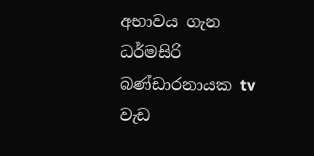අභාවය ගැන ධර්මසිරි බණ්ඩාරනායක tv වැඩ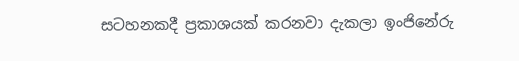සටහනකදී ප්‍රකාශයක් කරනවා දැකලා ඉංජිනේරු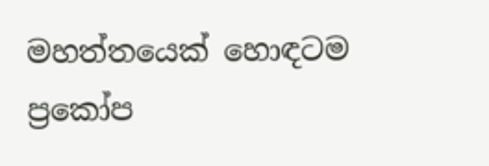මහත්තයෙක් හොඳටම ප්‍රකෝප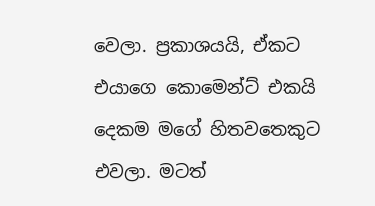වෙලා. ප්‍රකාශයයි, ඒකට එයාගෙ කොමෙන්ට් එකයි දෙකම මගේ හිතවතෙකුට එවලා. මටත්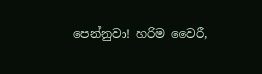පෙන්නුවා! හරිම වෛරී,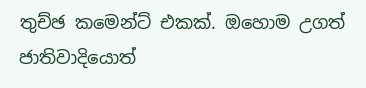තුච්ඡ කමෙන්ට් එකක්. ඔහොම උගත් ජාතිවාදියොත්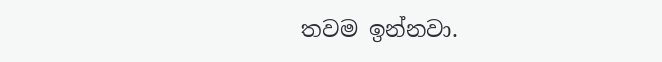තවම ඉන්නවා.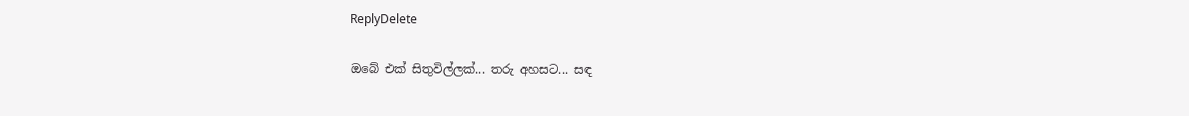ReplyDelete

ඔබේ එක් සිතුවිල්ලක්... තරු අහසට... සඳ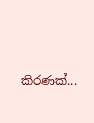කිරණක්...